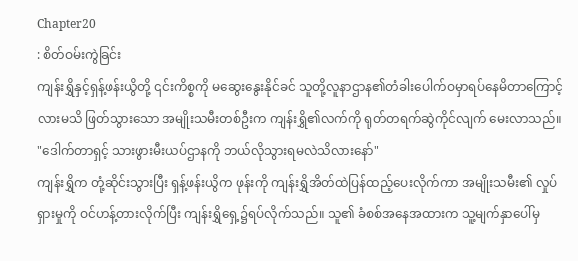Chapter20
: စိတ်ဝမ်းကွဲခြင်း
ကျန်းရွှိနှင့်ရှန့်ဖန်းယွိတို့ ၎င်းကိစ္စကို မဆွေးနွေးနိုင်ခင် သူတို့လူနာဌာန၏တံခါးပေါက်ဝမှာရပ်နေမိတာကြောင့်လားမသိ ဖြတ်သွားသော အမျိုးသမီးတစ်ဦးက ကျန်းရွှိ၏လက်ကို ရုတ်တရက်ဆွဲကိုင်လျက် မေးလာသည်။
"ဒေါက်တာရှင့် သားဖွားမီးယပ်ဌာနကို ဘယ်လိုသွားရမလဲသိလားနော်"
ကျန်းရွှိက တုံ့ဆိုင်းသွားပြီး ရှန့်ဖန်းယွိက ဖုန်းကို ကျန်းရွှိအိတ်ထဲပြန်ထည့်ပေးလိုက်ကာ အမျိုးသမီး၏ လှုပ်ရှားမှုကို ဝင်ဟန့်တားလိုက်ပြီး ကျန်းရွှိရှေ့၌ရပ်လိုက်သည်။ သူ၏ ခံစစ်အနေအထားက သူ့မျက်နှာပေါ်မှ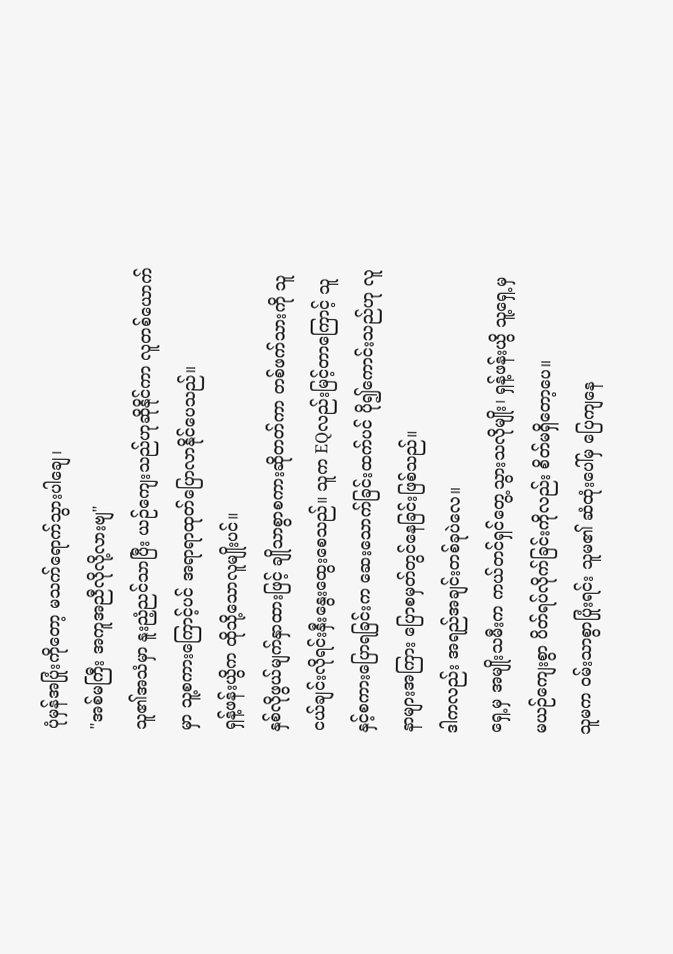ပုံမှန်အပြုံးကိုတော့ မသက်ရောက်သွားပါချေ၊
"အစ်မကြီး အကူအညီလိုလို့လားဗျ"
သူ၏အသံမှာ နူးညံ့ညင်သာပြီး ယဉ်ကျေးသည်ဟုဆိုနိုင်ကာ လူတစ်ယောက်မှာ သူ့စကားကြောင့်ပင် အရာရာထုတ်ပြောလာနိုင်ပေသည်။
ရှန့်ဖန်းယွိက ထိုသို့သောလူမျိုးပင်။
နှစ်လိုဖွယ်မျက်နှာထားဖြင့် ချိုသာစွာစကားဆိုတတ်ကာ တစ်ဖက်သားကို သူငယ်ချင်းလိုရင်းနှီးနွေးထွေးစေသည်။ သူက EQလည်းမြင့်တာကြောင့် သူနှင့်စကားပြောရခြင်းက ဆေးသောက်ခြင်းထက်ပင် ပို၍ကောင်းသည်ဟု လူနာများအကြား ပြောစမှတ်တွင်နေခြင်းဖြစ်သည်။
ဒါကလည်း အရည်အချင်းတစ်ခုပဲလေ။
ရှေ့မှ အမျိုးသမီးက ကယ်တင်ရှင်တွေ့သွားသလိုမျိုး၊ ရှန့်ဖန်းယွိ သူ့ရှေ့မှ မယဉ်ကျေးစွာ ပိတ်ရပ်လိုက်ခြင်းကိုလည်း စိတ်မရှိတော့ပေ။
သူမက ဝမ်းသာစွာပြုံးရင်း သူမ၏ ဆံထုံးပေါ်မှ ပြေကျနေ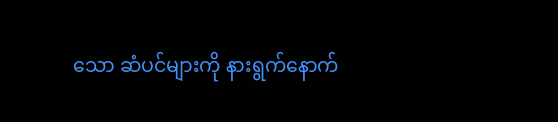သော ဆံပင်များကို နားရွက်နောက်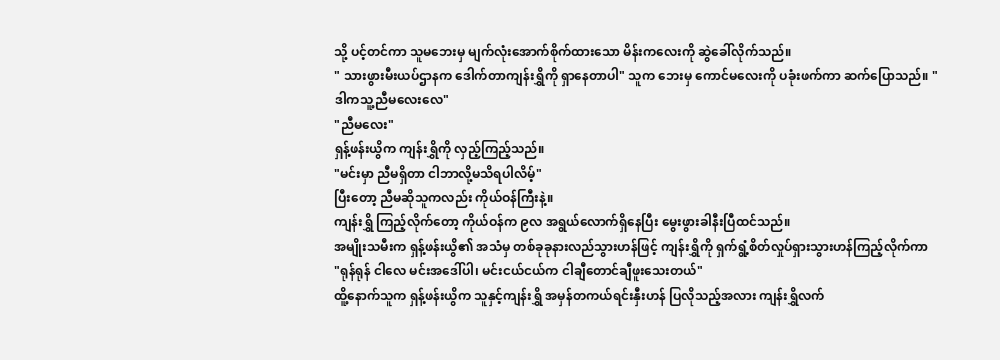သို့ ပင့်တင်ကာ သူမဘေးမှ မျက်လုံးအောက်စိုက်ထားသော မိန်းကလေးကို ဆွဲခေါ်လိုက်သည်။
" သားဖွားမီးယပ်ဌာနက ဒေါက်တာကျန်းရွှိကို ရှာနေတာပါ" သူက ဘေးမှ ကောင်မလေးကို ပခုံးဖက်ကာ ဆက်ပြောသည်။ "ဒါကသူ့ညီမလေးလေ"
"ညီမလေး"
ရှန့်ဖန်းယွိက ကျန်းရွှိကို လှည့်ကြည့်သည်။
"မင်းမှာ ညီမရှိတာ ငါဘာလို့မသိရပါလိမ့်"
ပြီးတော့ ညီမဆိုသူကလည်း ကိုယ်ဝန်ကြီးနဲ့။
ကျန်းရွှိ ကြည့်လိုက်တော့ ကိုယ်ဝန်က ၉လ အရွယ်လောက်ရှိနေပြီး မွေးဖွားခါနီးပြီထင်သည်။
အမျိုးသမီးက ရှန့်ဖန်းယွိ၏ အသံမှ တစ်ခုခုနားလည်သွားဟန်ဖြင့် ကျန်းရွှိကို ရှက်ရွံ့စိတ်လှုပ်ရှားသွားဟန်ကြည့်လိုက်ကာ
"ရုန်ရုန် ငါလေ မင်းအဒေါ်ပါ၊ မင်းငယ်ငယ်က ငါချီတောင်ချီဖူးသေးတယ်"
ထိူ့နောက်သူက ရှန့်ဖန်းယွိက သူနှင့်ကျန်းရွှိ အမှန်တကယ်ရင်းနှီးဟန် ပြလိုသည့်အလား ကျန်းရွှိလက်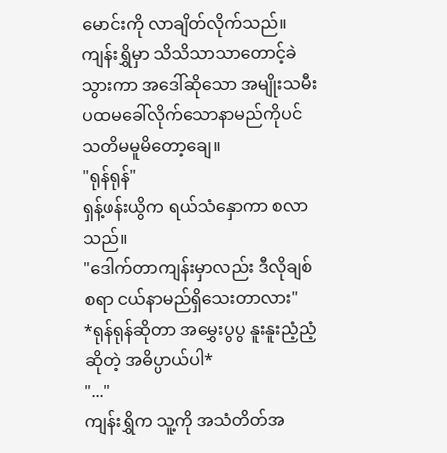မောင်းကို လာချိတ်လိုက်သည်။
ကျန်းရွှိမှာ သိသိသာသာတောင့်ခဲသွားကာ အဒေါ်ဆိုသော အမျိုးသမီး ပထမခေါ်လိုက်သောနာမည်ကိုပင် သတိမမူမိတော့ချေ။
"ရုန်ရုန်"
ရှန့်ဖန်းယွိက ရယ်သံနှောကာ စလာသည်။
"ဒေါက်တာကျန်းမှာလည်း ဒီလိုချစ်စရာ ငယ်နာမည်ရှိသေးတာလား"
*ရုန်ရုန်ဆိုတာ အမွှေးပွပွ နူးနူးညံ့ညံ့ဆိုတဲ့ အဓိပ္ပာယ်ပါ*
"..."
ကျန်းရွှိက သူ့ကို အသံတိတ်အ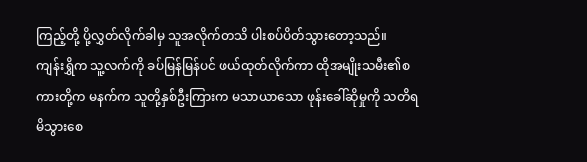ကြည့်တို့ ပို့လွှတ်လိုက်ခါမှ သူအလိုက်တသိ ပါးစပ်ပိတ်သွားတော့သည်။
ကျန်းရွှိက သူ့လက်ကို ခပ်မြန်မြန်ပင် ဖယ်ထုတ်လိုက်ကာ ထိုအမျိုးသမီး၏စကားတို့က မနက်က သူတို့နှစ်ဦးကြားက မသာယာသော ဖုန်းခေါ်ဆိုမှုကို သတိရမိသွားစေ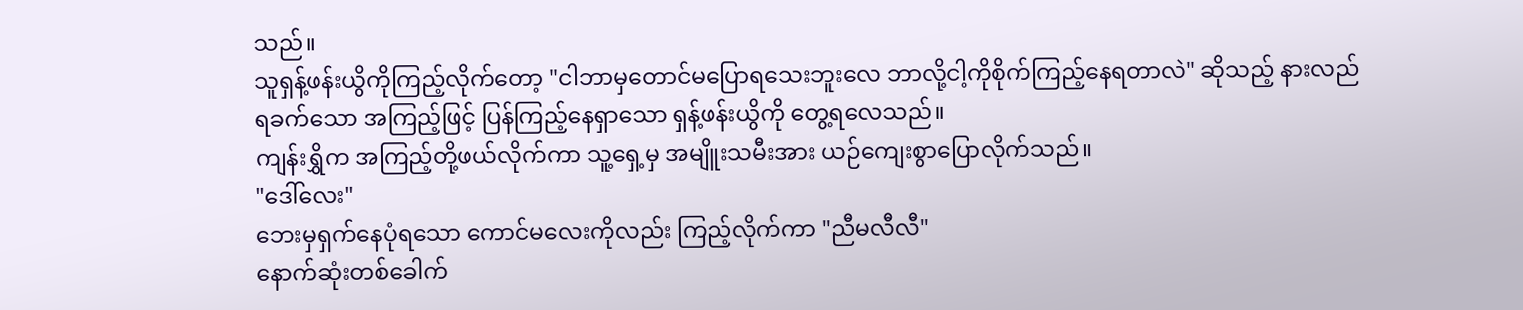သည်။
သူရှန့်ဖန်းယွိကိုကြည့်လိုက်တော့ "ငါဘာမှတောင်မပြောရသေးဘူးလေ ဘာလို့ငါ့ကိုစိုက်ကြည့်နေရတာလဲ" ဆိုသည့် နားလည်ရခက်သော အကြည့်ဖြင့် ပြန်ကြည့်နေရှာသော ရှန့်ဖန်းယွိကို တွေ့ရလေသည်။
ကျန်းရွှိက အကြည့်တို့ဖယ်လိုက်ကာ သူ့ရှေ့မှ အမျိူးသမီးအား ယဉ်ကျေးစွာပြောလိုက်သည်။
"ဒေါ်လေး"
ဘေးမှရှက်နေပုံရသော ကောင်မလေးကိုလည်း ကြည့်လိုက်ကာ "ညီမလီလီ"
နောက်ဆုံးတစ်ခေါက်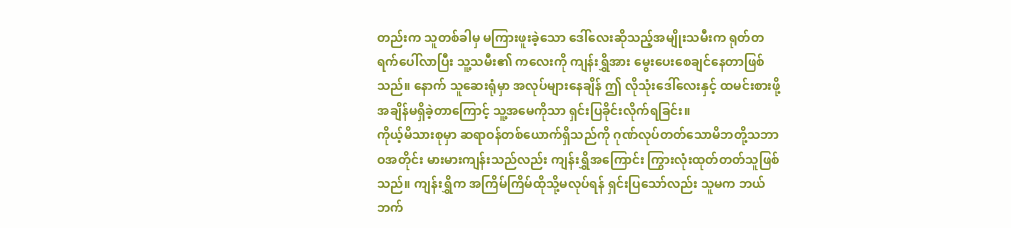တည်းက သူတစ်ခါမှ မကြားဖူးခဲ့သော ဒေါ်လေးဆိုသည့်အမျိုးသမီးက ရုတ်တရက်ပေါ်လာပြီး သူ့သမီး၏ ကလေးကို ကျန်းရွှိအား မွေးပေးစေချင်နေတာဖြစ်သည်။ နောက် သူဆေးရုံမှာ အလုပ်များနေချိန် ဤ လိုသုံးဒေါ်လေးနှင့် ထမင်းစားဖို့အချိန်မရှိခဲ့တာကြောင့် သူ့အမေကိုသာ ရှင်းပြခိုင်းလိုက်ရခြင်း။
ကိုယ့်မိသားစုမှာ ဆရာဝန်တစ်ယောက်ရှိသည်ကို ဂုဏ်လုပ်တတ်သောမိဘတို့သဘာဝအတိုင်း မားမားကျန်းသည်လည်း ကျန်းရွှိအကြောင်း ကြွားလုံးထုတ်တတ်သူဖြစ်သည်။ ကျန်းရွှိက အကြိမ်ကြိမ်ထိုသို့မလုပ်ရန် ရှင်းပြသော်လည်း သူမက ဘယ်ဘက်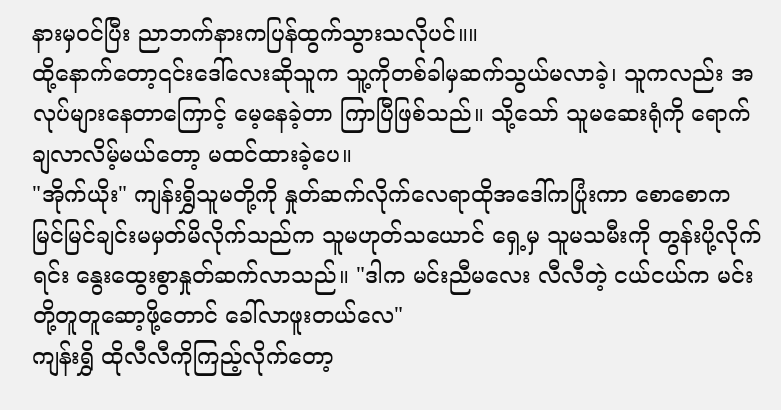နားမှဝင်ပြီး ညာဘက်နားကပြန်ထွက်သွားသလိုပင်။။
ထို့နောက်တော့၎င်းဒေါ်လေးဆိုသူက သူ့ကိုတစ်ခါမှဆက်သွယ်မလာခဲ့၊ သူကလည်း အလုပ်များနေတာကြောင့် မေ့နေခဲ့တာ ကြာပြီဖြစ်သည်။ သို့သော် သူမဆေးရုံကို ရောက်ချလာလိမ့်မယ်တော့ မထင်ထားခဲ့ပေ။
"အိုက်ယိုး" ကျန်းရွှိသူမတို့ကို နှုတ်ဆက်လိုက်လေရာထိုအဒေါ်ကပြုံးကာ စောစောက မြင်မြင်ချင်းမမှတ်မိလိုက်သည်က သူမဟုတ်သယောင် ရှေ့မှ သူမသမီးကို တွန်းပို့လိုက်ရင်း နွေးထွေးစွာနှုတ်ဆက်လာသည်။ "ဒါက မင်းညီမလေး လီလီတဲ့ ငယ်ငယ်က မင်းတို့တူတူဆော့ဖို့တောင် ခေါ်လာဖူးတယ်လေ"
ကျန်းရွှိ ထိုလီလီကိုကြည့်လိုက်တော့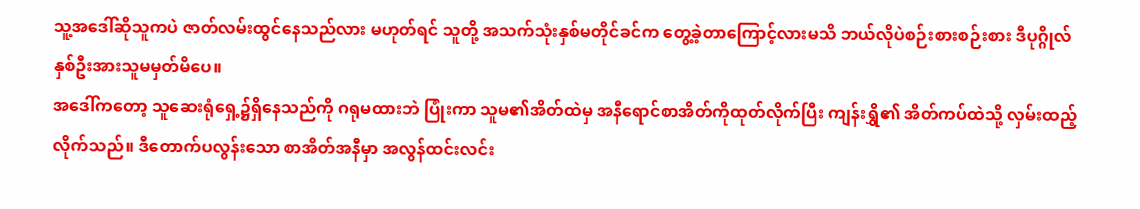သူ့အဒေါ်ဆိုသူကပဲ ဇာတ်လမ်းထွင်နေသည်လား မဟုတ်ရင် သူတို့ အသက်သုံးနှစ်မတိုင်ခင်က တွေ့ခဲ့တာကြောင့်လားမသိ ဘယ်လိုပဲစဉ်းစားစဉ်းစား ဒီပုဂ္ဂိုလ်နှစ်ဦးအားသူမမှတ်မိပေ။
အဒေါ်ကတော့ သူဆေးရုံရှေ့၌ရှိနေသည်ကို ဂရုမထားဘဲ ပြုံးကာ သူမ၏အိတ်ထဲမှ အနီရောင်စာအိတ်ကိုထုတ်လိုက်ပြီး ကျန်းရွှိ၏ အိတ်ကပ်ထဲသို့ လှမ်းထည့်လိုက်သည်။ ဒီတောက်ပလွန်းသော စာအိတ်အနီမှာ အလွန်ထင်းလင်း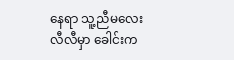နေရာ သူ့ညီမလေးလီလီမှာ ခေါင်းက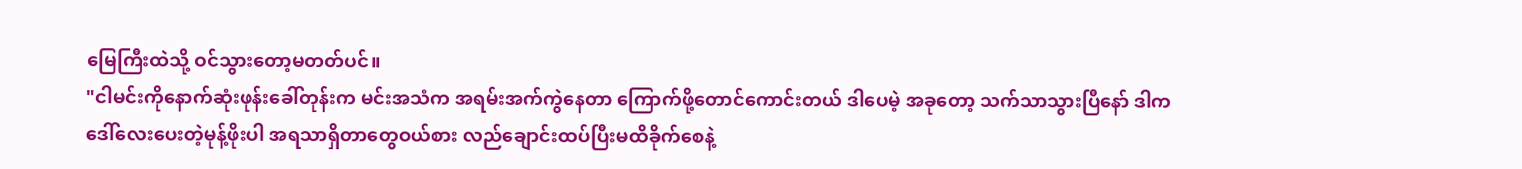မြေကြီးထဲသို့ ဝင်သွားတော့မတတ်ပင်။
"ငါမင်းကိုနောက်ဆုံးဖုန်းခေါ်တုန်းက မင်းအသံက အရမ်းအက်ကွဲနေတာ ကြောက်ဖို့တောင်ကောင်းတယ် ဒါပေမဲ့ အခုတော့ သက်သာသွားပြီနော် ဒါကဒေါ်လေးပေးတဲ့မုန့်ဖိုးပါ အရသာရှိတာတွေဝယ်စား လည်ချောင်းထပ်ပြီးမထိခိုက်စေနဲ့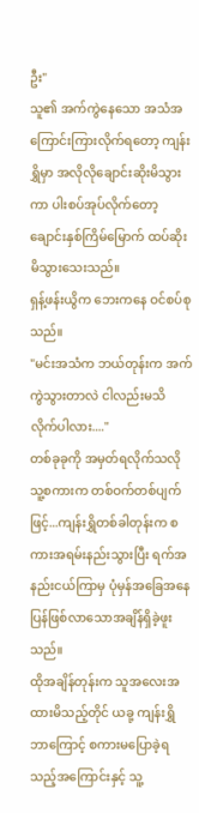ဦး"
သူ၏ အက်ကွဲနေသော အသံအကြောင်းကြားလိုက်ရတော့ ကျန်းရွှိမှာ အလိုလိုချောင်းဆိုးမိသွားကာ ပါးစပ်အုပ်လိုက်တော့ ချောင်းနှစ်ကြိမ်မြောက် ထပ်ဆိုးမိသွားသေးသည်။
ရှန့်ဖန်းယွိက ဘေးကနေ ဝင်စပ်စုသည်။
"မင်းအသံက ဘယ်တုန်းက အက်ကွဲသွားတာလဲ ငါလည်းမသိလိုက်ပါလား...."
တစ်ခုခုကို အမှတ်ရလိုက်သလို သူ့စကားက တစ်ဝက်တစ်ပျက်ဖြင့်...ကျန်းရွှိတစ်ခါတုန်းက စကားအရမ်းနည်းသွားပြီး ရက်အနည်းငယ်ကြာမှ ပုံမှန်အခြေအနေပြန်ဖြစ်လာသောအချိန်ရှိခဲ့ဖူးသည်။
ထိုအချိန်တုန်းက သူအလေးအထားမိသည့်တိုင် ယခု့ ကျန်းရွှိဘာကြောင့် စကားမပြောခဲ့ရသည့်အကြောင်းနှင့် သူ့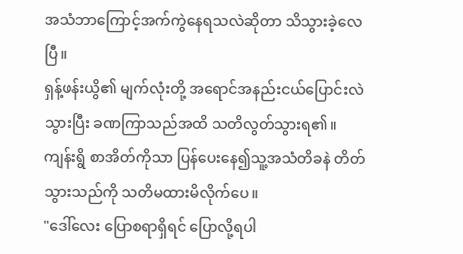အသံဘာကြောင့်အက်ကွဲနေရသလဲဆိုတာ သိသွားခဲ့လေပြီ။
ရှန့်ဖန်းယွိ၏ မျက်လုံးတို့ အရောင်အနည်းငယ်ပြောင်းလဲသွားပြီး ခဏကြာသည်အထိ သတိလွတ်သွားရ၏။
ကျန်းရွိ စာအိတ်ကိုသာ ပြန်ပေးနေ၍သူ့အသံတိခနဲ တိတ်သွားသည်ကို သတိမထားမိလိုက်ပေ။
"ဒေါ်လေး ပြောစရာရှိရင် ပြောလို့ရပါ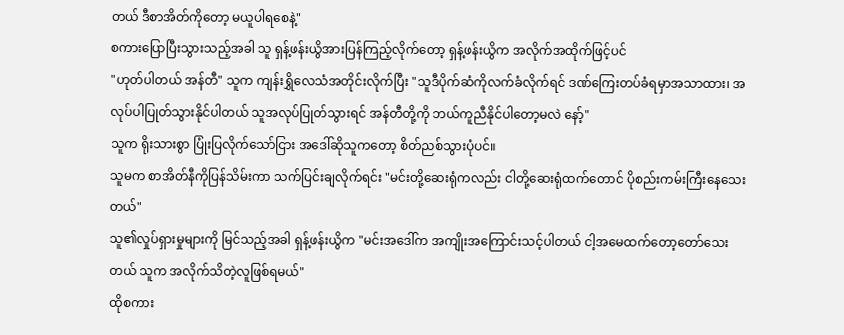တယ် ဒီစာအိတ်ကိုတော့ မယူပါရစေနဲ့"
စကားပြောပြီးသွားသည့်အခါ သူ ရှန့်ဖန်းယွိအားပြန်ကြည့်လိုက်တော့ ရှန့်ဖန်းယွိက အလိုက်အထိုက်ဖြင့်ပင်
"ဟုတ်ပါတယ် အန်တီ" သူက ကျန်းရွှိလေသံအတိုင်းလိုက်ပြီး "သူဒီပိုက်ဆံကိုလက်ခံလိုက်ရင် ဒဏ်ကြေးတပ်ခံရမှာအသာထား၊ အလုပ်ပါပြုတ်သွားနိုင်ပါတယ် သူအလုပ်ပြုတ်သွားရင် အန်တီတို့ကို ဘယ်ကူညီနိုင်ပါတော့မလဲ နော့်"
သူက ရိုးသားစွာ ပြုံးပြလိုက်သော်ငြား အဒေါ်ဆိုသူကတော့ စိတ်ညစ်သွားပုံပင်။
သူမက စာအိတ်နီကိုပြန်သိမ်းကာ သက်ပြင်းချလိုက်ရင်း "မင်းတို့ဆေးရုံကလည်း ငါတို့ဆေးရုံထက်တောင် ပိုစည်းကမ်းကြီးနေသေးတယ်"
သူ၏လှုပ်ရှားမှုများကို မြင်သည့်အခါ ရှန့်ဖန်းယွိက "မင်းအဒေါ်က အကျိုးအကြောင်းသင့်ပါတယ် ငါ့အမေထက်တော့တော်သေးတယ် သူက အလိုက်သိတဲ့လူဖြစ်ရမယ်"
ထိုစကား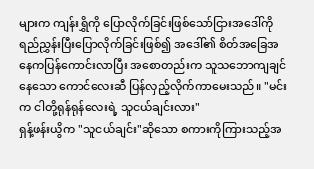များက ကျန်းရွှိကို ပြောလိုက်ခြင်းဖြစ်သော်ငြားအဒေါ်ကို ရည်ညွှန်းပြီးပြောလိုက်ခြင်းဖြစ်၍ အဒေါ်၏ စိတ်အခြေအနေကပြန်ကောင်းလာပြီး အစောတည်းက သူသဘောကျချင်နေသော ကောင်လေးဆီ ပြန်လှည့်လိုက်ကာမေးသည်။ "မင်းက ငါတို့ရုန်ရုန်လေးရဲ့ သူငယ်ချင်းလား"
ရှန့်ဖန်းယွိက "သူငယ်ချင်း"ဆိုသော စကားကိုကြားသည့်အ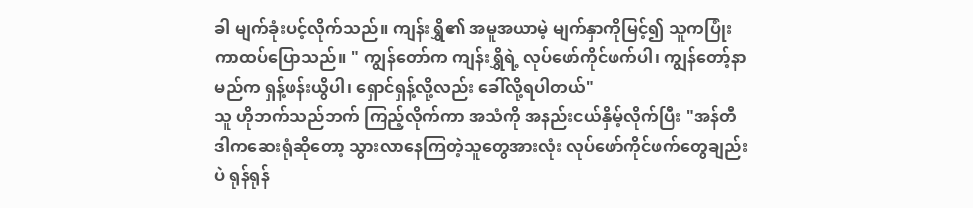ခါ မျက်ခုံးပင့်လိုက်သည်။ ကျန်းရွှိ၏ အမူအယာမဲ့ မျက်နှာကိုမြင့်၍ သူကပြုံးကာထပ်ပြောသည်။ " ကျွန်တော်က ကျန်းရွှိရဲ့ လုပ်ဖော်ကိုင်ဖက်ပါ၊ ကျွန်တော့်နာမည်က ရှန့်ဖန်းယွိပါ၊ ရှောင်ရှန့်လို့လည်း ခေါ်လို့ရပါတယ်"
သူ ဟိုဘက်သည်ဘက် ကြည့်လိုက်ကာ အသံကို အနည်းငယ်နှိမ့်လိုက်ပြီး "အန်တီ ဒါကဆေးရုံဆိုတော့ သွားလာနေကြတဲ့သူတွေအားလုံး လုပ်ဖော်ကိုင်ဖက်တွေချည်းပဲ ရုန်ရုန်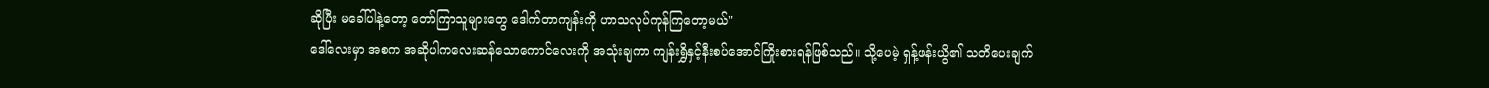ဆိုပြီး မခေါ်ပါနဲ့တော့ တော်ကြာသူများတွေ ဒေါက်တာကျန်းကို ဟာသလုပ်ကုန်ကြတော့မယ်"
ဒေါ်လေးမှာ အစက အဆိုပါကလေးဆန်သောကောင်လေးကို အသုံးချကာ ကျန်းရွှိနှင့်နီးစပ်အောင်ကြိုးစားရန်ဖြစ်သည်။ သို့ပေမဲ့ ရှန့်ဖန်းယွိ၏ သတိပေးချက်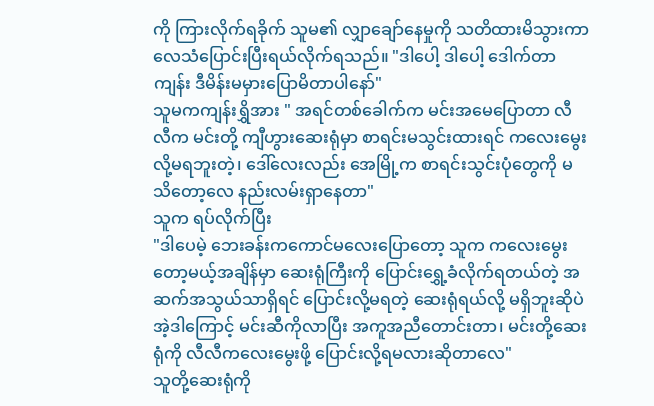ကို ကြားလိုက်ရခိုက် သူမ၏ လျှာချော်နေမှုကို သတိထားမိသွားကာ လေသံပြောင်းပြီးရယ်လိုက်ရသည်။ "ဒါပေါ့ ဒါပေါ့ ဒေါက်တာကျန်း ဒီမိန်းမမှားပြောမိတာပါနော်"
သူမကကျန်းရွှိအား " အရင်တစ်ခေါက်က မင်းအမေပြောတာ လီလီက မင်းတို့ ကျီဟွားဆေးရုံမှာ စာရင်းမသွင်းထားရင် ကလေးမွေးလို့မရဘူးတဲ့၊ ဒေါ်လေးလည်း အေမြို့က စာရင်းသွင်းပုံတွေကို မသိတော့လေ နည်းလမ်းရှာနေတာ"
သူက ရပ်လိုက်ပြီး
"ဒါပေမဲ့ ဘေးခန်းကကောင်မလေးပြောတော့ သူက ကလေးမွေးတော့မယ့်အချိန်မှာ ဆေးရုံကြီးကို ပြောင်းရွှေ့ခံလိုက်ရတယ်တဲ့ အဆက်အသွယ်သာရှိရင် ပြောင်းလို့မရတဲ့ ဆေးရုံရယ်လို့ မရှိဘူးဆိုပဲ အဲ့ဒါကြောင့် မင်းဆီကိုလာပြီး အကူအညီတောင်းတာ၊ မင်းတို့ဆေးရုံကို လီလီကလေးမွေးဖို့ ပြောင်းလို့ရမလားဆိုတာလေ"
သူတို့ဆေးရုံကို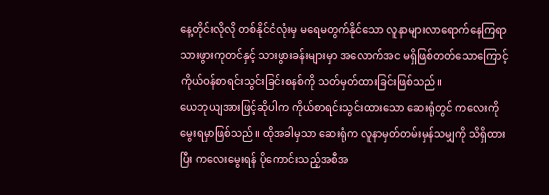နေ့တိုင်းလိုလို တစ်နိုင်ငံလုံးမှ မရေမတွက်နိုင်သော လူနာများလာရောက်နေကြရာ သားဖွားကုတင်နှင့် သားဖွားခန်းများမှာ အလောက်အင မရှိဖြစ်တတ်သောကြောင့် ကိုယ်ဝန်စာရင်းသွင်းခြင်းစနစ်ကို သတ်မှတ်ထားခြင်းဖြစ်သည်။
ယေဘုယျအားဖြင့်ဆိုပါက ကိုယ်စာရင်းသွင်းထားသော ဆေးရုံတွင် ကလေးကို မွေးရမှာဖြစ်သည်။ ထိုအခါမှသာ ဆေးရုံက လူနာမှတ်တမ်းမှန်သမျှကို သိရှိထားပြီး ကလေးမွေးရန် ပိုကောင်းသည့်အစီအ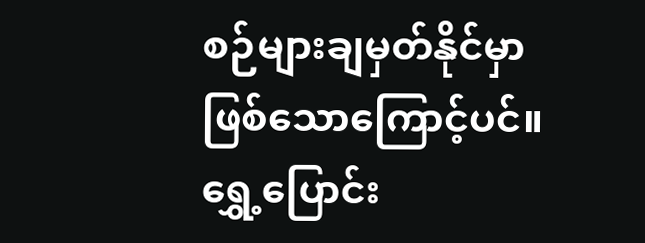စဉ်များချမှတ်နိုင်မှာဖြစ်သောကြောင့်ပင်။
ရွှေ့ပြောင်း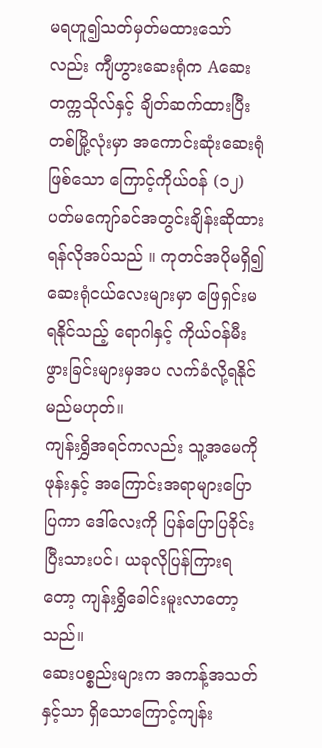မရဟူ၍သတ်မှတ်မထားသော်လည်း ကျီဟွားဆေးရုံက Aဆေးတက္ကသိုလ်နှင့် ချိတ်ဆက်ထားပြီး တစ်မြို့လုံးမှာ အကောင်းဆုံးဆေးရုံဖြစ်သော ကြောင့်ကိုယ်ဝန် (၁၂)ပတ်မကျော်ခင်အတွင်းချိန်းဆိုထားရန်လိုအပ်သည် ။ ကုတင်အပိုမရှိ၍ ဆေးရုံငယ်လေးများမှာ ဖြေရှင်းမရနိုင်သည့် ရောဂါနှင့် ကိုယ်ဝန်မီးဖွားခြင်းများမှအပ လက်ခံလို့ရနိုင်မည်မဟုတ်။
ကျန်းရွှိအရင်ကလည်း သူ့အမေကို ဖုန်းနှင့် အကြောင်းအရာများပြောပြကာ ဒေါ်လေးကို ပြန်ပြောပြခိုင်းပြီးသားပင်၊ ယခုလိုပြန်ကြားရတော့ ကျန်းရွှိခေါင်းမူးလာတော့သည်။
ဆေးပစ္စည်းများက အကန့်အသတ်နှင့်သာ ရှိသောကြောင့်ကျန်း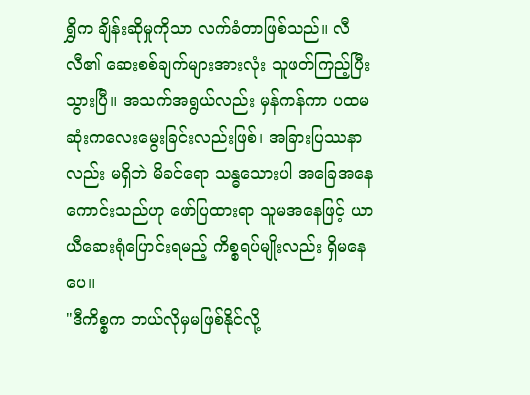ရွှိက ချိန်းဆိုမှုကိုသာ လက်ခံတာဖြစ်သည်။ လီလီ၏ ဆေးစစ်ချက်များအားလုံး သူဖတ်ကြည့်ပြီးသွားပြီ။ အသက်အရွယ်လည်း မှန်ကန်ကာ ပထမဆုံးကလေးမွေးခြင်းလည်းဖြစ်၊ အခြားပြဿနာလည်း မရှိဘဲ မိခင်ရော သန္ဓသေားပါ အခြေအနေကောင်းသည်ဟု ဖော်ပြထားရာ သူမအနေဖြင့် ယာယီဆေးရုံပြောင်းရမည့် ကိစ္စရပ်မျိုးလည်း ရှိမနေပေ။
"ဒီကိစ္စက ဘယ်လိုမှမဖြစ်နိုင်လို့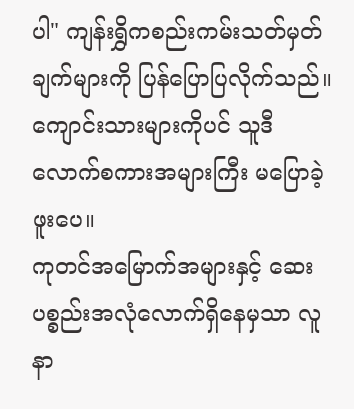ပါ" ကျန်းရွှိကစည်းကမ်းသတ်မှတ်ချက်များကို ပြန်ပြောပြလိုက်သည်။ ကျောင်းသားများကိုပင် သူဒီလောက်စကားအများကြီး မပြောခဲ့ဖူးပေ။
ကုတင်အမြောက်အများနှင့် ဆေးပစ္စည်းအလုံလောက်ရှိနေမှသာ လူနာ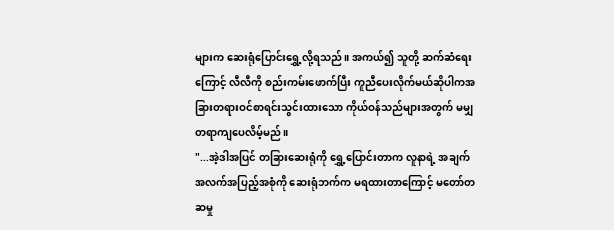များက ဆေးရုံပြောင်းရွှေ့လို့ရသည်။ အကယ်၍ သူတို့ ဆက်ဆံရေးကြောင့် လီလီကို စည်းကမ်းဖောက်ပြီး ကူညီပေးလိုက်မယ်ဆိုပါကအခြားတရားဝင်စာရင်းသွင်းထားသော ကိုယ်ဝန်သည်များအတွက် မမျှတရာကျပေလိမ့်မည်။
"...အဲ့ဒါအပြင် တခြားဆေးရုံကို ရွှေ့ပြောင်းတာက လူနာရဲ့ အချက်အလက်အပြည့်အစုံကို ဆေးရုံဘက်က မရထားတာကြောင့် မတော်တဆမှု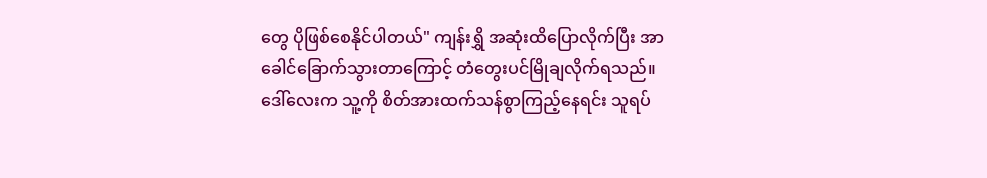တွေ ပိုဖြစ်စေနိုင်ပါတယ်" ကျန်းရွှိ အဆုံးထိပြောလိုက်ပြီး အာခေါင်ခြောက်သွားတာကြောင့် တံတွေးပင်မြိုချလိုက်ရသည်။
ဒေါ်လေးက သူ့ကို စိတ်အားထက်သန်စွာကြည့်နေရင်း သူရပ်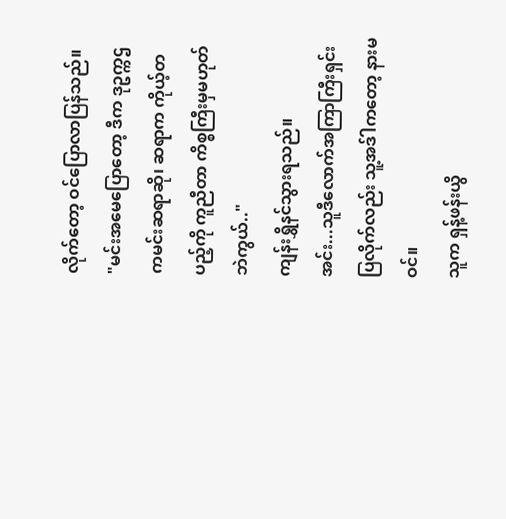လိုက်တော့ ဝင်ပြောလာပြန်သည်။
"မင်းအမေပြောတော့ ဒီက ဒုဥက္ကဌကမင်းဆရာဆို၊ ဆရာက ကိုယ့်တပည့်ကို ကူညီတာ ကိစ္စကြီးမှမဟုတ်ဘဲကွယ်.."
ကျန်းရွှိနင်သွားရသည်။
အင်း...သူဒီလောက်အကြာကြီးရှင်းပြလိုက်လည်း သူ့အဒ်ါကတော့ နားမဝင်။
သူက ရှန့်ဖန်းယွိ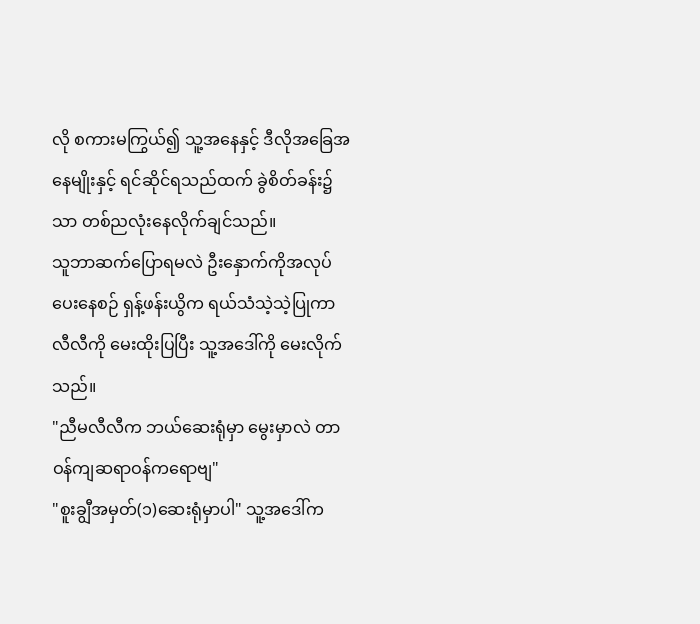လို စကားမကြွယ်၍ သူ့အနေနှင့် ဒီလိုအခြေအနေမျိုးနှင့် ရင်ဆိုင်ရသည်ထက် ခွဲစိတ်ခန်း၌သာ တစ်ညလုံးနေလိုက်ချင်သည်။
သူဘာဆက်ပြောရမလဲ ဦးနှောက်ကိုအလုပ်ပေးနေစဉ် ရှန့်ဖန်းယွိက ရယ်သံသဲ့သဲ့ပြုကာ လီလီကို မေးထိုးပြပြီး သူ့အဒေါ်ကို မေးလိုက်သည်။
"ညီမလီလီက ဘယ်ဆေးရုံမှာ မွေးမှာလဲ တာဝန်ကျဆရာဝန်ကရောဗျ"
"စူးချွီအမှတ်(၁)ဆေးရုံမှာပါ" သူ့အဒေါ်က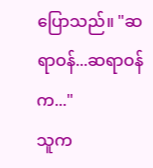ပြောသည်။ "ဆရာဝန်...ဆရာဝန်က..."
သူက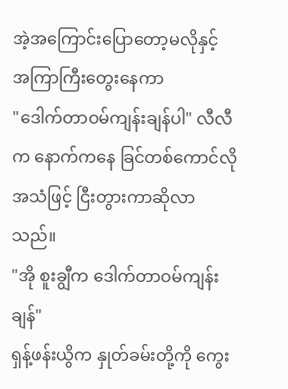အဲ့အကြောင်းပြောတော့မလိုနှင့် အကြာကြီးတွေးနေကာ
"ဒေါက်တာဝမ်ကျန်းချန်ပါ" လီလီက နောက်ကနေ ခြင်တစ်ကောင်လို အသံဖြင့် ငြီးတွားကာဆိုလာသည်။
"အို စူးချွီက ဒေါက်တာဝမ်ကျန်းချန်"
ရှန့်ဖန်းယွိက နှုတ်ခမ်းတို့ကို ကွေး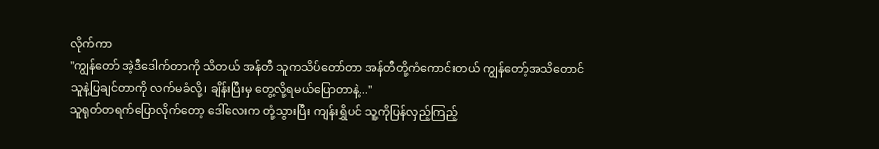လိုက်ကာ
"ကျွန်တော် အဲ့ဒီဒေါက်တာကို သိတယ် အန်တီ သူကသိပ်တော်တာ အန်တီတို့ကံကောင်းတယ် ကျွန်တော့်အသိတောင် သူနဲ့ပြချင်တာကို လက်မခံလို့၊ ချိန်းပြီးမှ တွေ့လို့ရမယ်ပြောတာနဲ့..."
သူရုတ်တရက်ပြောလိုက်တော့ ဒေါ်လေးက တုံ့သွားပြီး ကျန်းရွှိပင် သူ့ကိုပြန်လှည့်ကြည့်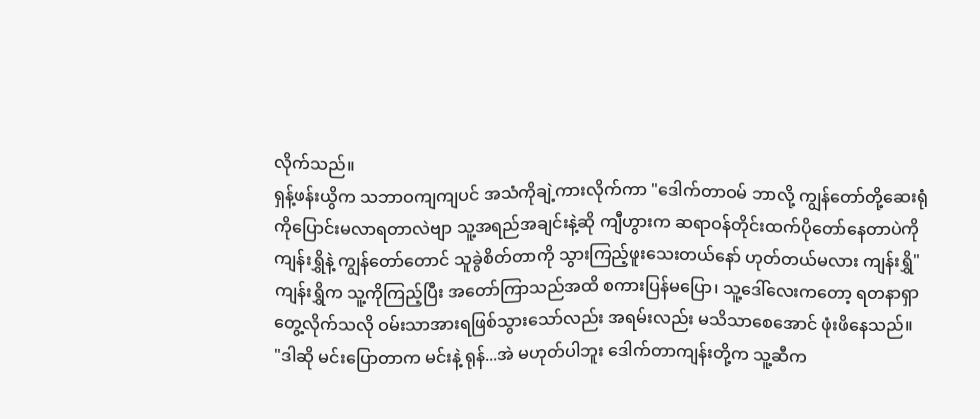လိုက်သည်။
ရှန့်ဖန်းယွိက သဘာဝကျကျပင် အသံကိုချဲ့ကားလိုက်ကာ "ဒေါက်တာဝမ် ဘာလို့ ကျွန်တော်တို့ဆေးရုံကိုပြောင်းမလာရတာလဲဗျာ သူ့အရည်အချင်းနဲ့ဆို ကျီဟွားက ဆရာဝန်တိုင်းထက်ပိုတော်နေတာပဲကို ကျန်းရွှိနဲ့ ကျွန်တော်တောင် သူခွဲစိတ်တာကို သွားကြည့်ဖူးသေးတယ်နော် ဟုတ်တယ်မလား ကျန်းရွှိ"
ကျန်းရွှိက သူ့ကိုကြည့်ပြီး အတော်ကြာသည်အထိ စကားပြန်မပြော၊ သူ့ဒေါ်လေးကတော့ ရတနာရှာတွေ့လိုက်သလို ဝမ်းသာအားရဖြစ်သွားသော်လည်း အရမ်းလည်း မသိသာစေအောင် ဖုံးဖိနေသည်။
"ဒါဆို မင်းပြောတာက မင်းနဲ့ ရုန်...အဲ မဟုတ်ပါဘူး ဒေါက်တာကျန်းတို့က သူ့ဆီက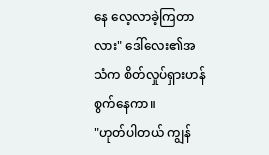နေ လေ့လာခဲ့ကြတာလား" ဒေါ်လေး၏အသံက စိတ်လှုပ်ရှားဟန်စွက်နေကာ။
"ဟုတ်ပါတယ် ကျွန်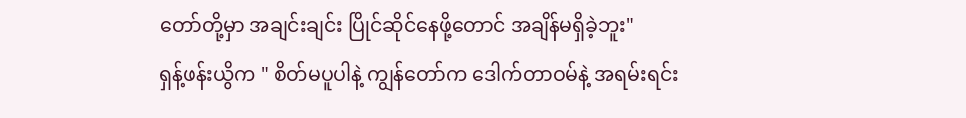တော်တို့မှာ အချင်းချင်း ပြိုင်ဆိုင်နေဖို့တောင် အချိန်မရှိခဲ့ဘူး"
ရှန့်ဖန်းယွိက " စိတ်မပူပါနဲ့ ကျွန်တော်က ဒေါက်တာဝမ်နဲ့ အရမ်းရင်း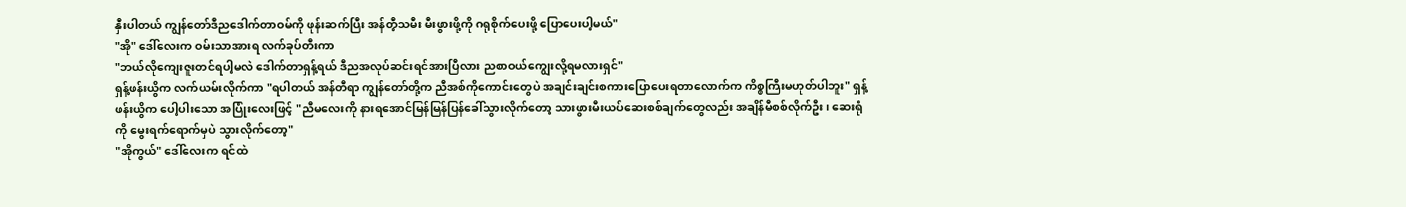နှီးပါတယ် ကျွန်တော်ဒီညဒေါက်တာဝမ်ကို ဖုန်းဆက်ပြီး အန်တီ့သမီး မီးဖွားဖို့ကို ဂရုစိုက်ပေးဖို့ ပြောပေးပါ့မယ်"
"အို" ဒေါ်လေးက ဝမ်းသာအားရ လက်ခုပ်တီးကာ
"ဘယ်လိုကျေးဇူးတင်ရပါ့မလဲ ဒေါက်တာရှန့်ရယ် ဒီညအလုပ်ဆင်းရင်အားပြီလား ညစာဝယ်ကျွေးလို့ရမလားရှင်"
ရှန့်ဖန်းယွိက လက်ယမ်းလိုက်ကာ "ရပါတယ် အန်တီရာ ကျွန်တော်တို့က ညီအစ်ကိုကောင်းတွေပဲ အချင်းချင်းစကားပြောပေးရတာလောက်က ကိစ္စကြီးမဟုတ်ပါဘူး" ရှန့်ဖန်းယွိက ပေါ့ပါးသော အပြုံးလေးဖြင့် "ညီမလေးကို နားရအောင်မြန်မြန်ပြန်ခေါ်သွားလိုက်တော့ သားဖွားမီးယပ်ဆေးစစ်ချက်တွေလည်း အချိန်မီစစ်လိုက်ဦး၊ ဆေးရုံကို မွေးရက်ရောက်မှပဲ သွားလိုက်တော့"
"အိုကွယ်" ဒေါ်လေးက ရင်ထဲ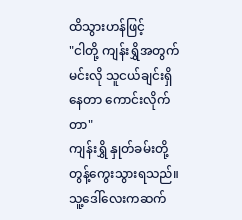ထိသွားဟန်ဖြင့်
"ငါတို့ ကျန်းရွှိအတွက် မင်းလို သူငယ်ချင်းရှိနေတာ ကောင်းလိုက်တာ"
ကျန်းရွှိ နှုတ်ခမ်းတို့တွန့်ကွေးသွားရသည်။
သူ့ဒေါ်လေးကဆက်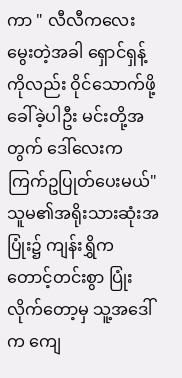ကာ " လီလီကလေးမွေးတဲ့အခါ ရှောင်ရှန့်ကိုလည်း ဝိုင်သောက်ဖို့ခေါ်ခဲ့ပါဦး မင်းတို့အတွက် ဒေါ်လေးက ကြက်ဥပြုတ်ပေးမယ်"
သူမ၏အရိုးသားဆုံးအပြုံး၌ ကျန်းရွှိက တောင့်တင်းစွာ ပြုံးလိုက်တော့မှ သူ့အဒေါ်က ကျေ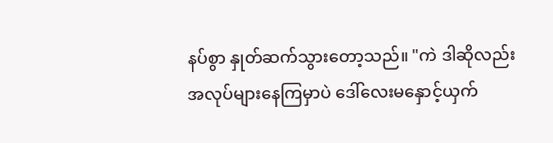နပ်စွာ နှုတ်ဆက်သွားတော့သည်။ "ကဲ ဒါဆိုလည်း အလုပ်များနေကြမှာပဲ ဒေါ်လေးမနှောင့်ယှက်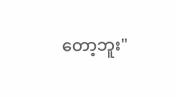တော့ဘူး"